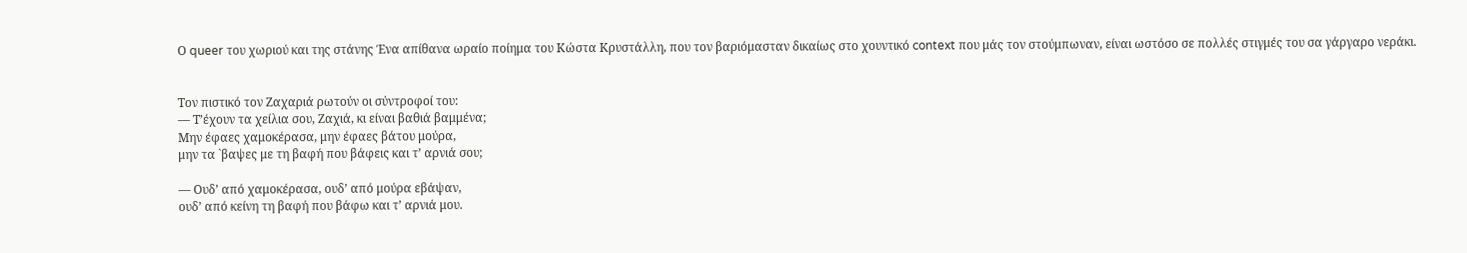Ο queer του χωριού και της στάνης Ένα απίθανα ωραίο ποίημα του Κώστα Κρυστάλλη, που τον βαριόμασταν δικαίως στο χουντικό context που μάς τον στούμπωναν, είναι ωστόσο σε πολλές στιγμές του σα γάργαρο νεράκι.


Τον πιστικό τον Ζαχαριά ρωτούν οι σύντροφοί του:
― Τ’έχουν τα χείλια σου, Ζαχιά, κι είναι βαθιά βαμμένα;
Μην έφαες χαμοκέρασα, μην έφαες βάτου μούρα,
μην τα `βαψες με τη βαφή που βάφεις και τ’ αρνιά σου;

― Ουδ’ από χαμοκέρασα, ουδ’ από μούρα εβάψαν,
ουδ’ από κείνη τη βαφή που βάφω και τ’ αρνιά μου.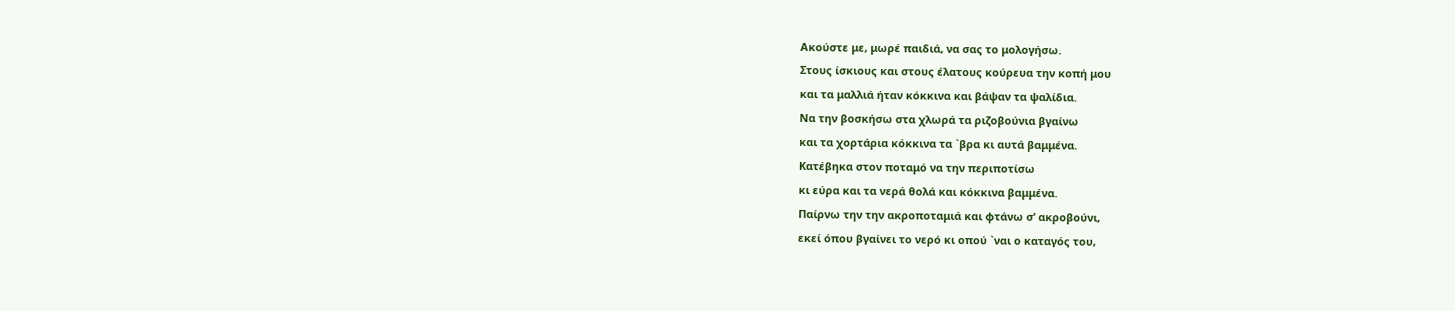Ακούστε με, μωρέ παιδιά, να σας το μολογήσω.
Στους ίσκιους και στους έλατους κούρευα την κοπή μου
και τα μαλλιά ήταν κόκκινα και βάψαν τα ψαλίδια.
Να την βοσκήσω στα χλωρά τα ριζοβούνια βγαίνω
και τα χορτάρια κόκκινα τα `βρα κι αυτά βαμμένα.
Κατέβηκα στον ποταμό να την περιποτίσω
κι εύρα και τα νερά θολά και κόκκινα βαμμένα.
Παίρνω την την ακροποταμιά και φτάνω σ’ ακροβούνι,
εκεί όπου βγαίνει το νερό κι οπού `ναι ο καταγός του,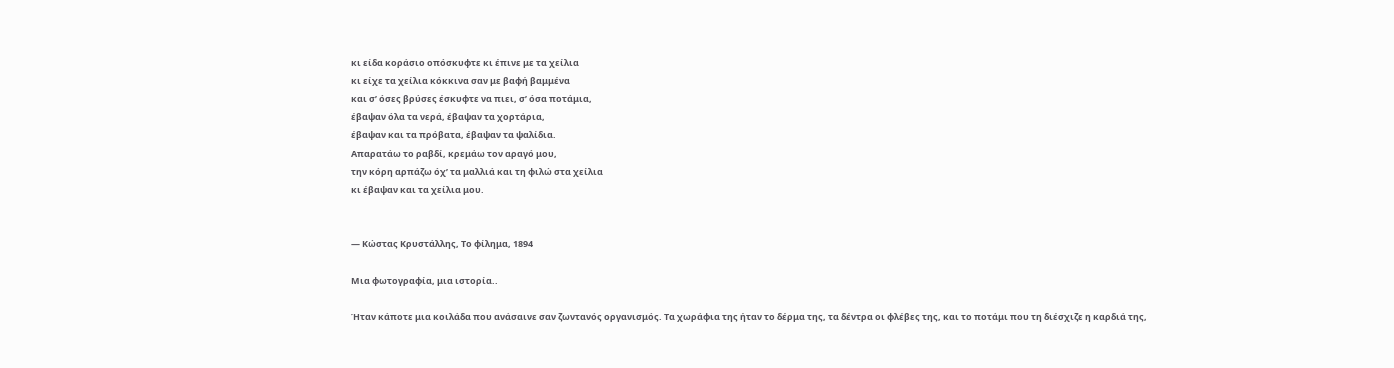κι είδα κοράσιο οπόσκυφτε κι έπινε με τα χείλια
κι είχε τα χείλια κόκκινα σαν με βαφή βαμμένα
και σ’ όσες βρύσες έσκυφτε να πιει, σ’ όσα ποτάμια,
έβαψαν όλα τα νερά, έβαψαν τα χορτάρια,
έβαψαν και τα πρόβατα, έβαψαν τα ψαλίδια.
Απαρατάω το ραβδί, κρεμάω τον αραγό μου,
την κόρη αρπάζω όχ’ τα μαλλιά και τη φιλώ στα χείλια
κι έβαψαν και τα χείλια μου.


― Κώστας Κρυστάλλης, Το φίλημα, 1894

Μια φωτογραφία, μια ιστορία..

Ήταν κάποτε μια κοιλάδα που ανάσαινε σαν ζωντανός οργανισμός. Τα χωράφια της ήταν το δέρμα της, τα δέντρα οι φλέβες της, και το ποτάμι που τη διέσχιζε η καρδιά της,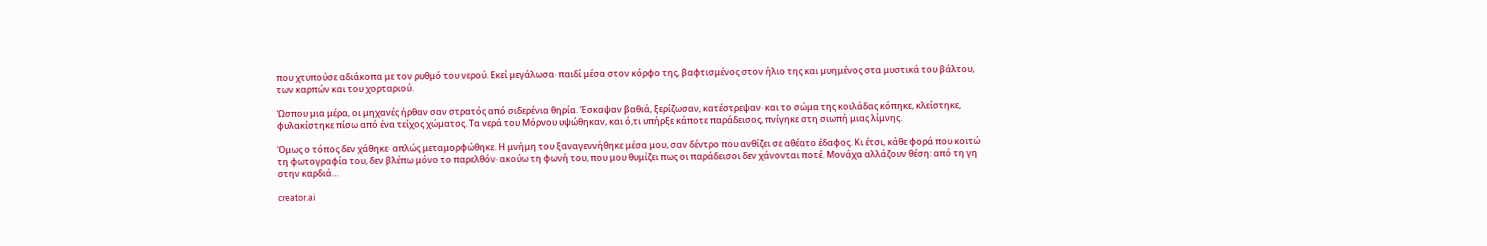που χτυπούσε αδιάκοπα με τον ρυθμό του νερού. Εκεί μεγάλωσα∙ παιδί μέσα στον κόρφο της, βαφτισμένος στον ήλιο της και μυημένος στα μυστικά του βάλτου, των καρπών και του χορταριού.

Ώσπου μια μέρα, οι μηχανές ήρθαν σαν στρατός από σιδερένια θηρία. Έσκαψαν βαθιά, ξερίζωσαν, κατέστρεψαν∙ και το σώμα της κοιλάδας κόπηκε, κλείστηκε, φυλακίστηκε πίσω από ένα τείχος χώματος. Τα νερά του Μόρνου υψώθηκαν, και ό,τι υπήρξε κάποτε παράδεισος, πνίγηκε στη σιωπή μιας λίμνης.

Όμως ο τόπος δεν χάθηκε∙ απλώς μεταμορφώθηκε. Η μνήμη του ξαναγεννήθηκε μέσα μου, σαν δέντρο που ανθίζει σε αθέατο έδαφος. Κι έτσι, κάθε φορά που κοιτώ τη φωτογραφία του, δεν βλέπω μόνο το παρελθόν∙ ακούω τη φωνή του, που μου θυμίζει πως οι παράδεισοι δεν χάνονται ποτέ. Μονάχα αλλάζουν θέση: από τη γη στην καρδιά…

creator.ai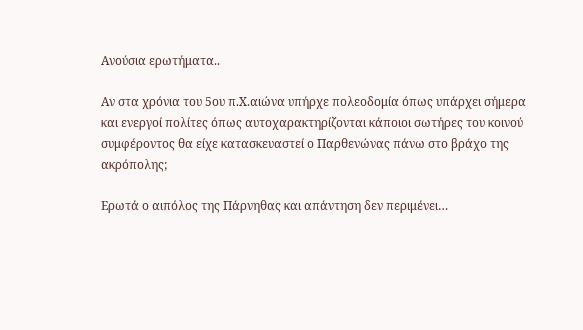Ανούσια ερωτήματα..

Αν στα χρόνια του 5ου π.Χ.αιώνα υπήρχε πολεοδομία όπως υπάρχει σήμερα και ενεργοί πολίτες όπως αυτοχαρακτηρίζονται κάποιοι σωτήρες του κοινού συμφέροντος θα είχε κατασκευαστεί ο Παρθενώνας πάνω στο βράχο της ακρόπολης;

Ερωτά ο αιπόλος της Πάρνηθας και απάντηση δεν περιμένει…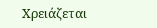Χρειάζεται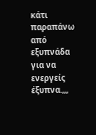κάτι παραπάνω από εξυπνάδα για να ενεργείς έξυπνα.,,,